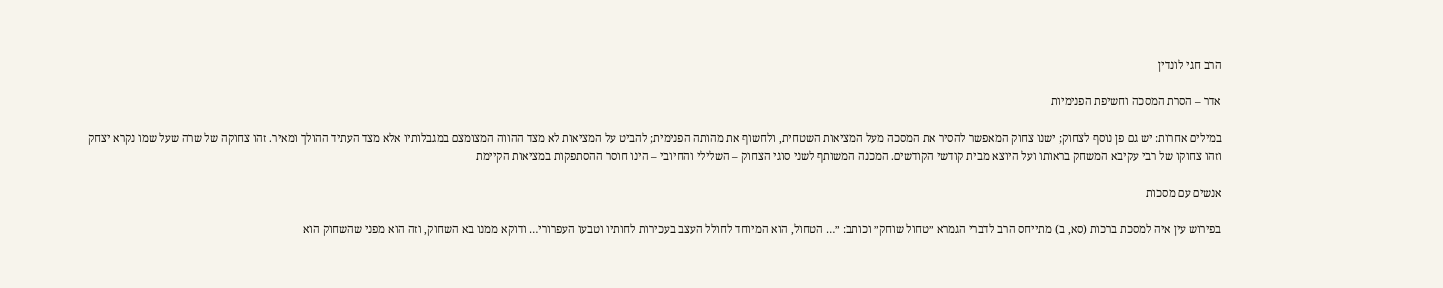הרב חגי לונדין

אדר – הסרת המסכה וחשיפת הפנימיות

במילים אחרות: יש גם פן נוסף לצחוק; ישנו צחוק המאפשר להסיר את המסכה מעל המציאות השטחית, ולחשוף את מהותה הפנימית; להביט על המציאות לא מצד ההווה המצומצם במגבלותיו אלא מצד העתיד ההולך ומאיר. זהו צחוקה של שרה שעל שמו נקרא יצחק וזהו צחוקו של רבי עקיבא המשחק בראותו ועל היוצא מבית קודשי הקודשים. המכנה המשותף לשני סוגי הצחוק – השלילי והחיובי – הינו חוסר ההסתפקות במציאות הקיימת

אנשים עם מסכות

בפירוש עין איה למסכת ברכות (סא, ב) מתייחס הרב לדברי הגמרא ״טחול שוחק״ וכותב: ״… הטחול, הוא המיוחד לחולל העצב בעכירות לחותיו וטבעו העפרורי… ודוקא ממנו בא השחוק, וזה הוא מפני שהשחוק הוא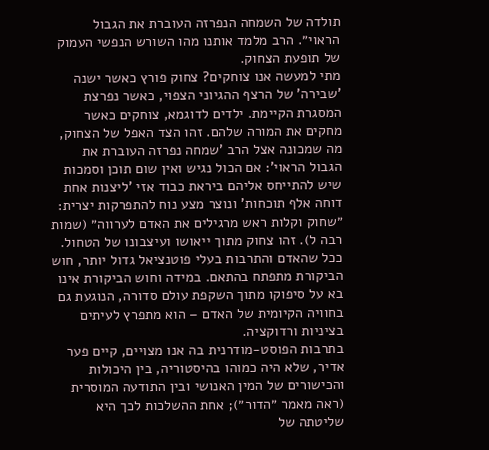תולדה של השמחה הנפרזה העוברת את הגבול הראוי״. הרב מלמד אותנו מהו השורש הנפשי העמוק של תופעת הצחוק.
מתי למעשה אנו צוחקים? צחוק פורץ כאשר ישנה 'שבירה' של הרצף ההגיוני הצפוי, כאשר נפרצת המסגרת הקיימת. ילדים לדוגמא, צוחקים כאשר מחקים את המורה שלהם. זהו הצד האפל של הצחוק, מה שמכונה אצל הרב 'שמחה נפרזה העוברת את הגבול הראוי': אם הכול נגיש ואין שום תוכן וסמכות שיש להתייחס אליהם ביראת כבוד אזי 'ליצנות אחת דוחה אלף תוכחות' ונוצר מצע נוח להתפרקות יצרית: ״שחוק וקלות ראש מרגילים את האדם לערווה״ (שמות רבה ל). זהו צחוק מתוך ייאושו ועיצבונו של הטחול. ככל שהאדם והתרבות בעלי פוטנציאל גדול יותר, חוש הביקורת מתפתח בהתאם. במידה וחוש הביקורת אינו בא על סיפוקו מתוך השקפת עולם סדורה, הנוגעת גם בחוויה הקיומית של האדם – הוא מתפרץ לעיתים בציניות ורדוקציה.
בתרבות הפוסט-מודרנית בה אנו מצויים, קיים פער אדיר, שלא היה כמוהו בהיסטוריה, בין היכולות והכישורים של המין האנושי ובין התודעה המוסרית (ראה מאמר ״הדור״); אחת ההשלכות לכך היא שליטתה של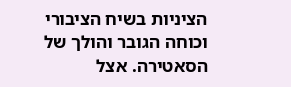הציניות בשיח הציבורי וכוחה הגובר והולך של הסאטירה. אצל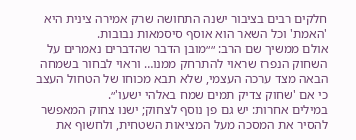חלקים רבים בציבור ישנה התחושה שרק אמירה צינית היא 'האמת' וכל השאר הוא אוסף סיסמאות נבובות.
אולם ממשיך שם הרב: ״״מובן הדבר שהדברים נאמרים על השחוק הנפרז שראוי להתרחק ממנו… וראוי לבחור בשמחה הבאה מצד ערכה העצמי, שלא תבא מכוחו של הטחול העצב כי אם 'שחוק צדיק תמים שמח באלהי ישעו'״.
במילים אחרות: יש גם פן נוסף לצחוק; ישנו צחוק המאפשר להסיר את המסכה מעל המציאות השטחית, ולחשוף את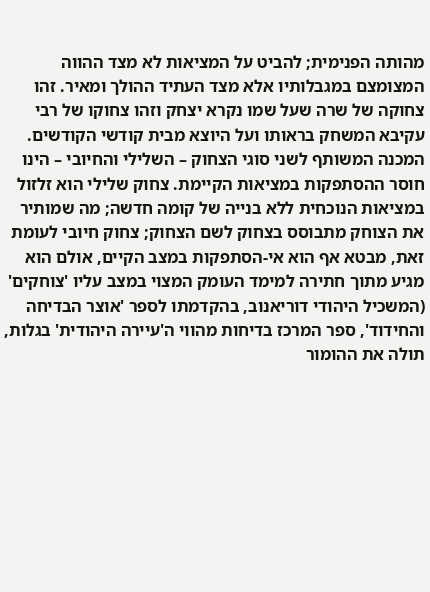מהותה הפנימית; להביט על המציאות לא מצד ההווה המצומצם במגבלותיו אלא מצד העתיד ההולך ומאיר. זהו צחוקה של שרה שעל שמו נקרא יצחק וזהו צחוקו של רבי עקיבא המשחק בראותו ועל היוצא מבית קודשי הקודשים. המכנה המשותף לשני סוגי הצחוק – השלילי והחיובי – הינו חוסר ההסתפקות במציאות הקיימת. צחוק שלילי הוא זלזול במציאות הנוכחית ללא בנייה של קומה חדשה; מה שמותיר את הצוחק מתבוסס בצחוק לשם הצחוק; צחוק חיובי לעומת זאת, מבטא אף הוא אי-הסתפקות במצב הקיים, אולם הוא מגיע מתוך חתירה למימד העומק המצוי במצב עליו 'צוחקים' (המשכיל היהודי דוריאנוב, בהקדמתו לספר 'אוצר הבדיחה והחידוד', ספר המרכז בדיחות מהווי ה'עיירה היהודית' בגלות, תולה את ההומור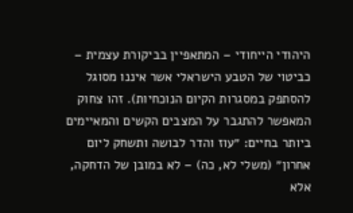היהודי הייחודי – המתאפיין בביקורת עצמית – כביטוי של הטבע הישראלי אשר איננו מסוגל להסתפק במסגרות הקיום הנוכחיות). זהו צחוק המאפשר להתגבר על המצבים הקשים והמאיימים ביותר בחיים: ״עוז והדר לבושה ותשחק ליום אחרון״ (משלי לא, כה) – לא במובן של הדחקה, אלא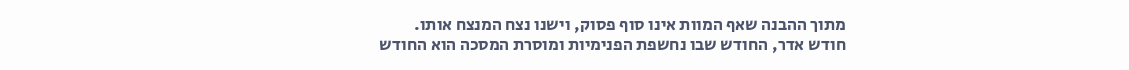מתוך ההבנה שאף המוות אינו סוף פסוק, וישנו נצח המנצח אותו.
חודש אדר, החודש שבו נחשפת הפנימיות ומוסרת המסכה הוא החודש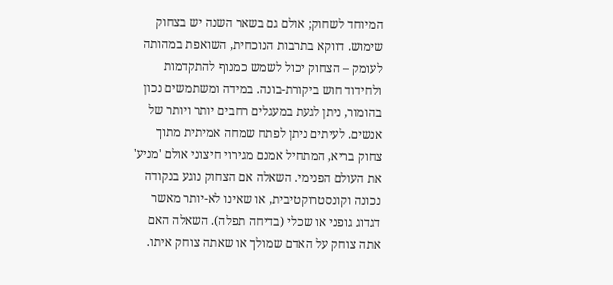המיוחד לשחוק; אולם גם בשאר השנה יש בצחוק שימוש. דווקא בתרבות הנוכחית, השואפת במהותה לעומק – הצחוק יכול לשמש כמנוף להתקדמות ולחידוד חוש ביקורת-בונה. במידה ומשתמשים נכון בהומור, ניתן לגעת במעגלים רחבים יותר ויותר של אנשים. לעיתים ניתן לפתח שמחה אמיתית מתוך צחוק בריא, המתחיל אמנם מגירוי חיצוני אולם 'מניע' את העולם הפנימי. השאלה אם הצחוק נוגע בנקודה נכונה וקונסטרוקטיבית, או שאינו לא-יותר מאשר דגדוג גופני או שכלי (בדיחה תפלה). השאלה האם אתה צוחק על האדם שמולך או שאתה צוחק איתו.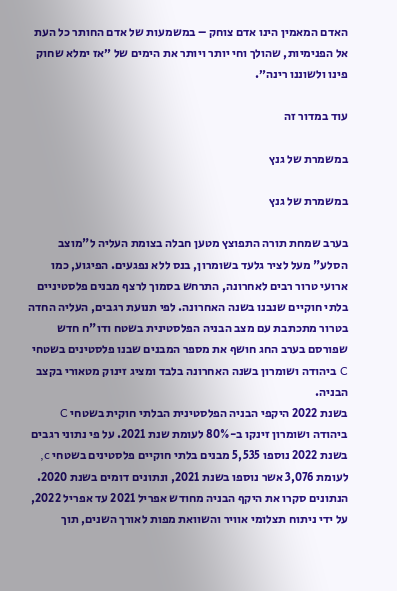האדם המאמין הינו אדם צוחק – במשמעות של אדם החותר כל העת אל הפנימיות, שהולך וחי יותר ויותר את הימים של ״אז ימלא שחוק פינו ולשוננו רינה״.

עוד במדור זה

במשמרת של גנץ

במשמרת של גנץ

בערב שמחת תורה התפוצץ מטען חבלה בצומת העליה ל"מוצב הסלע" מעל לציר גלעד בשומרון, בנס ללא נפגעים. הפיגוע, כמו ארועי טרור רבים לאחרונה, התרחש בסמוך לרצף מבנים פלסטיניים בלתי חוקיים שנבנו בשנה האחרונה. לפי תנועת רגבים, העליה החדה בטרור מתכתבת עם מצב הבניה הפלסטינית בשטח ודו"ח חדש שפורסם בערב החג חושף את מספר המבנים שבנו פלסטינים בשטחי C ביהודה ושומרון בשנה האחרונה בלבד ומציג זינוק מטאורי בקצב הבניה.
בשנת 2022 היקפי הבניה הפלסטינית הבלתי חוקית בשטחי C ביהודה ושומרון זינקו ב-80% לעומת שנת 2021. על פי נתוני רגבים בשנת 2022 נוספו 5,535 מבנים בלתי חוקיים פלסטינים בשטחי c, לעומת 3,076 אשר נוספו בשנת 2021, ונתונים דומים בשנת 2020. הנתונים סקרו את היקף הבניה מחודש אפריל 2021 עד אפריל 2022, על ידי ניתוח תצלומי אוויר והשוואת מפות לאורך השנים, תוך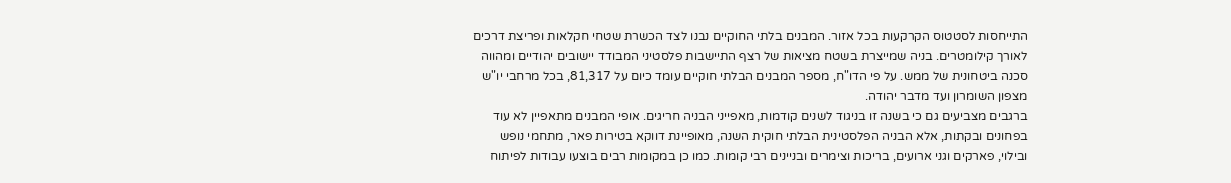התייחסות לסטטוס הקרקעות בכל אזור. המבנים בלתי החוקיים נבנו לצד הכשרת שטחי חקלאות ופריצת דרכים לאורך קילומטרים. בניה שמייצרת בשטח מציאות של רצף התיישבות פלסטיני המבודד יישובים יהודיים ומהווה סכנה ביטחונית של ממש. על פי הדו"ח, מספר המבנים הבלתי חוקיים עומד כיום על 81,317, בכל מרחבי יו"ש מצפון השומרון ועד מדבר יהודה.
ברגבים מצביעים גם כי בשנה זו בניגוד לשנים קודמות, מאפייני הבניה חריגים. אופי המבנים מתאפיין לא עוד בפחונים ובקתות, אלא הבניה הפלסטינית הבלתי חוקית השנה, מאופיינת דווקא בטירות פאר, מתחמי נופש ובילוי, פארקים וגני ארועים, בריכות וצימרים ובניינים רבי קומות. כמו כן במקומות רבים בוצעו עבודות לפיתוח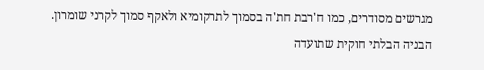מגרשים מסודרים, כמו ח'רבת חת'ה בסמוך לתרקומיא ולאקף סמוך לקרני שומרון.
הבניה הבלתי חוקית שתועדה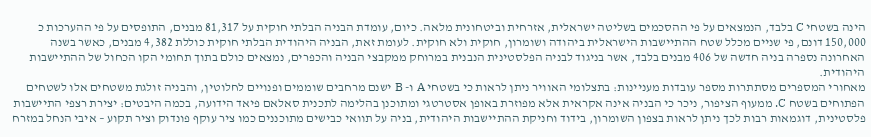הינה בשטחי C בלבד, הנמצאים על פי ההסכמים בשליטה ישראלית, אזרחית וביטחונית מלאה. כיום, עומדת הבניה הבלתי חוקית על 81,317 מבנים, התופסים על פי ההערכות כ 150,000 דונם, פי שניים מכלל שטח ההתיישבות הישראלית ביהודה ושומרון, חוקית ולא חוקית. לעומת זאת, הבניה היהודית הבלתי חוקית כוללת 4,382 מבנים, כאשר בשנה האחרונה נספרה בניה חדשה של 406 מבנים בלבד, אשר בניגוד לבניה הפלסטינית הנבנית במרוחק ממקבצי הבניה והכפרים, נמצאים כולם בתוך תחומי הקו הכחול של ההתיישבות היהודית.
מאחורי המספרים מסתתרות מספר עובדות מעניינות: בתצלומי האוויר ניתן לראות כי בשטחי A ו- B ישנם מרחבים שוממים ופנויים לחלוטין, והבניה זולגת משטחים אלו לשטחים הפתוחים בשטח C. ממעוף הציפור, ניכר כי הבניה אינה אקראית אלא מפוזרת באופן אסטרטגי ומתוכנן בהלימה לתכנית סאלאם פיאד הידועה, בכמה היבטים: יצירת רצפי התיישבות פלסטינית, דוגמאות רבות לכך ניתן לראות בצפון השומרון, בידוד וחניקת ההתיישבות היהודית, בניה על תוואי כבישים מתוכננים כמו ציר עוקף פונדוק וציר תקוע – איבי הנחל במזרח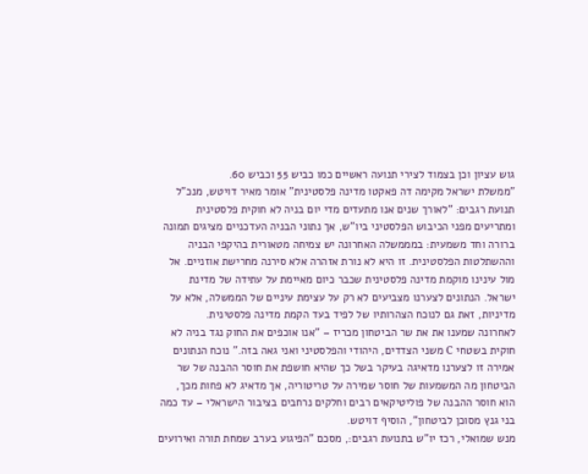גוש עציון וכן בצמוד לצירי תנועה ראשיים כמו כביש 55 וכביש 60.
"ממשלת ישראל מקימה דה פאקטו מדינה פלסטינית" אומר מאיר דויטש, מנכ"ל תנועת רגבים: "לאורך שנים אנו מתעדים מדי יום בניה לא חוקית פלסטינית ומתריעים מפני הכיבוש הפלסטיני ביו"ש, אך נתוני הבניה העדכניים מציגים תמונה ברורה וחד משמעית: במממשלה האחרונה יש צמיחה מטאורית בהיקפי הבניה וההשתלטות הפלסטינית. זו היא לא נורת אזהרה אלא סירנה מחרישת אוזניים. אל מול עינינו מוקמת מדינה פלסטינית שכבר כיום מאיימת על עתידה של מדינת ישראל. הנתונים לצערנו מצביעים לא רק על עצימת עיניים של הממשלה, אלא על מדיניות, זאת גם לנוכח הצהרותיו של לפיד בעד הקמת מדינה פלסטינית.
לאחרונה שמענו את את שר הביטחון מכריז – "אנו אוכפים את החוק נגד בניה לא חוקית בשטחי C משני הצדדים, היהודי והפלסטיני ואני גאה בזה." נוכח הנתונים אמירה זו לצערנו מדאיגה בעיקר בשל כך שהיא חושפת את חוסר ההבנה של שר הביטחון מה המשמעות של חוסר שמירה על טריטוריה, אך מדאיג לא פחות מכך, הוא חוסר ההבנה של פוליטיקאים רבים וחלקים נרחבים בציבור הישראלי – עד כמה בני גנץ מסוכן לביטחון", הוסיף דויטש.
מנש שמואלי, רכז יו"ש בתנועת רגבים:, מסכם "הפיגוע בערב שמחת תורה ואירועים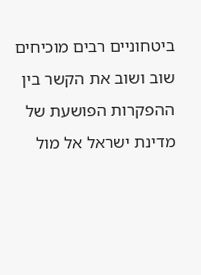ביטחוניים רבים מוכיחים שוב ושוב את הקשר בין ההפקרות הפושעת של מדינת ישראל אל מול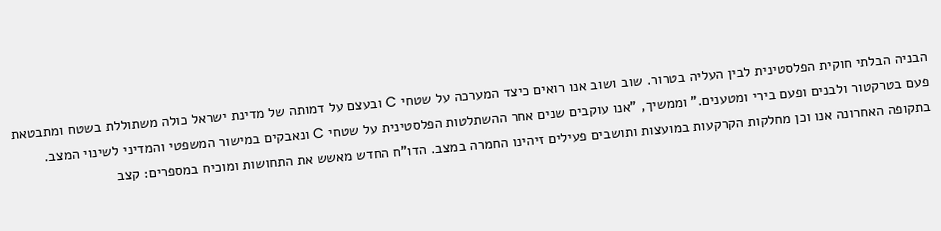הבניה הבלתי חוקית הפלסטינית לבין העליה בטרור. שוב ושוב אנו רואים כיצד המערכה על שטחי C ובעצם על דמותה של מדינת ישראל כולה משתוללת בשטח ומתבטאת פעם בטרקטור ולבנים ופעם בירי ומטענים." וממשיך, "אנו עוקבים שנים אחר ההשתלטות הפלסטינית על שטחי C ונאבקים במישור המשפטי והמדיני לשינוי המצב. בתקופה האחרונה אנו וכן מחלקות הקרקעות במועצות ותושבים פעילים זיהינו החמרה במצב. הדו"ח החדש מאשש את התחושות ומוכיח במספרים: קצב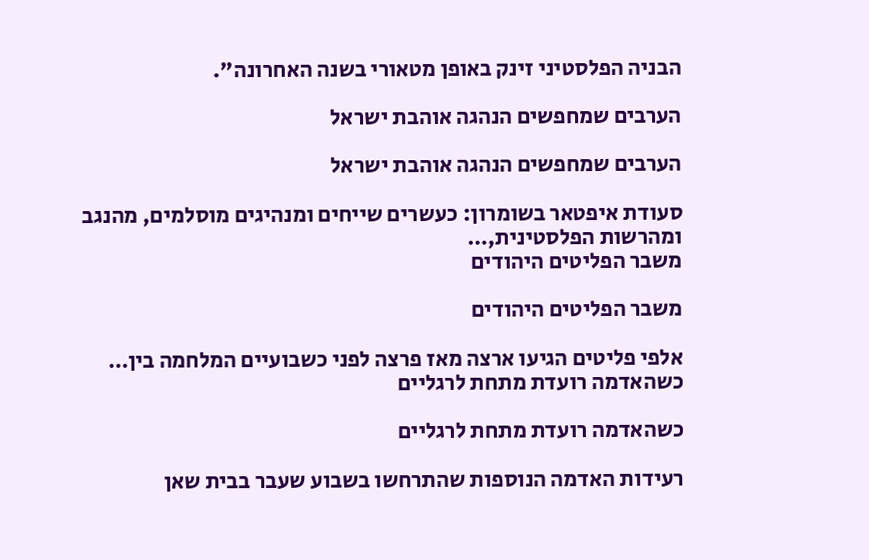הבניה הפלסטיני זינק באופן מטאורי בשנה האחרונה".

הערבים שמחפשים הנהגה אוהבת ישראל

הערבים שמחפשים הנהגה אוהבת ישראל

סעודת איפטאר בשומרון: כעשרים שייחים ומנהיגים מוסלמים, מהנגב ומהרשות הפלסטינית,…
משבר הפליטים היהודים

משבר הפליטים היהודים

אלפי פליטים הגיעו ארצה מאז פרצה לפני כשבועיים המלחמה בין…
כשהאדמה רועדת מתחת לרגליים

כשהאדמה רועדת מתחת לרגליים

רעידות האדמה הנוספות שהתרחשו בשבוע שעבר בבית שאן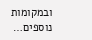ובמקומות נוספים…